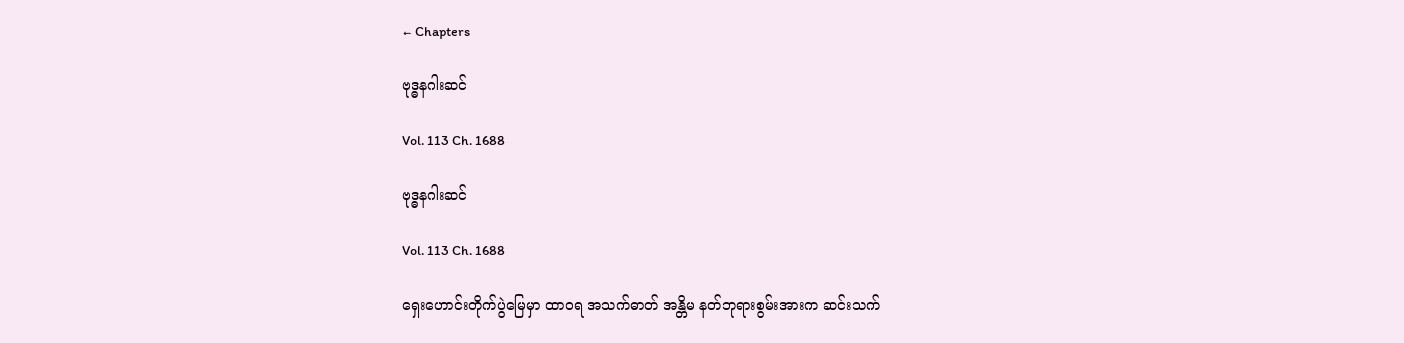← Chapters

ဗုဒ္ဓနဂါးဆင်

Vol. 113 Ch. 1688

ဗုဒ္ဓနဂါးဆင်

Vol. 113 Ch. 1688

ရှေးဟောင်းတိုက်ပွဲမြေမှာ ထာဝရ အသက်ဓာတ် အန္တိမ နတ်ဘုရားစွမ်းအားက ဆင်းသက်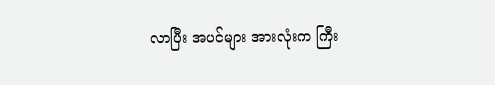လာပြီး အပင်များ အားလုံးက ကြီး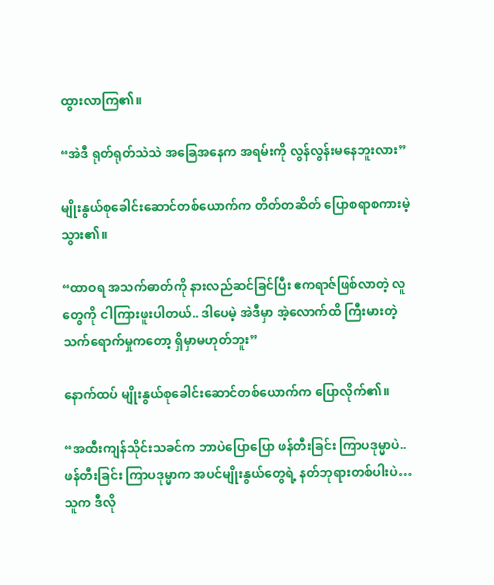ထွားလာကြ၏။

“အဲဒီ ရုတ်ရုတ်သဲသဲ အခြေအနေက အရမ်းကို လွန်လွန်းမနေဘူးလား”

မျိုးနွယ်စုခေါင်းဆောင်တစ်ယောက်က တိတ်တဆိတ် ပြောစရာစကားမဲ့သွား၏။

“ထာဝရ အသက်ဓာတ်ကို နားလည်ဆင်ခြင်ပြီး ဧကရာဇ်ဖြစ်လာတဲ့ လူတွေကို ငါကြားဖူးပါတယ်.. ဒါပေမဲ့ အဲဒီမှာ အဲ့လောက်ထိ ကြီးမားတဲ့ သက်ရောက်မှုကတော့ ရှိမှာမဟုတ်ဘူး”

နောက်ထပ် မျိုးနွယ်စုခေါင်းဆောင်တစ်ယောက်က ပြောလိုက်၏။

“အထီးကျန်သိုင်းသခင်က ဘာပဲပြောပြော ဖန်တီးခြင်း ကြာပဒုမ္မာပဲ.. ဖန်တီးခြင်း ကြာပဒုမ္မာက အပင်မျိုးနွယ်တွေရဲ့ နတ်ဘုရားတစ်ပါးပဲ… သူက ဒီလို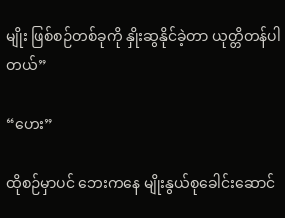မျိုး ဖြစ်စဉ်တစ်ခုကို နှိုးဆွနိုင်ခဲ့တာ ယုတ္တိတန်ပါတယ်”

“ဟေး”

ထိုစဉ်မှာပင် ဘေးကနေ မျိုးနွယ်စုခေါင်းဆောင်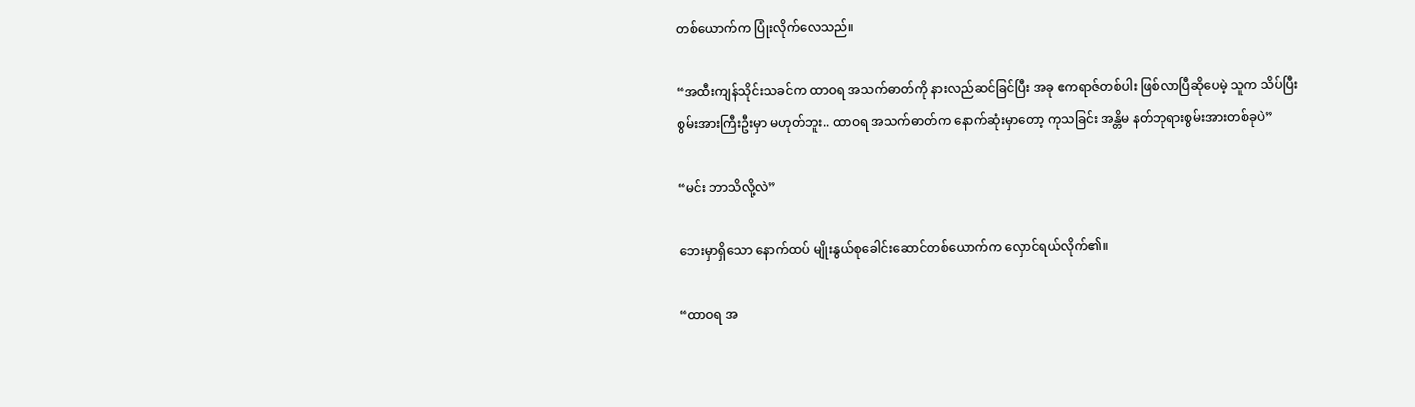တစ်ယောက်က ပြုံးလိုက်လေသည်။

“အထီးကျန်သိုင်းသခင်က ထာဝရ အသက်ဓာတ်ကို နားလည်ဆင်ခြင်ပြီး အခု ဧကရာဇ်တစ်ပါး ဖြစ်လာပြီဆိုပေမဲ့ သူက သိပ်ပြီး စွမ်းအားကြီးဦးမှာ မဟုတ်ဘူး.. ထာဝရ အသက်ဓာတ်က နောက်ဆုံးမှာတော့ ကုသခြင်း အန္တိမ နတ်ဘုရားစွမ်းအားတစ်ခုပဲ”

“မင်း ဘာသိလို့လဲ”

ဘေးမှာရှိသော နောက်ထပ် မျိုးနွယ်စုခေါင်းဆောင်တစ်ယောက်က လှောင်ရယ်လိုက်၏။

“ထာဝရ အ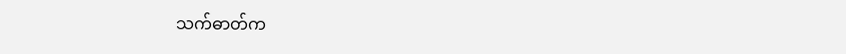သက်ဓာတ်က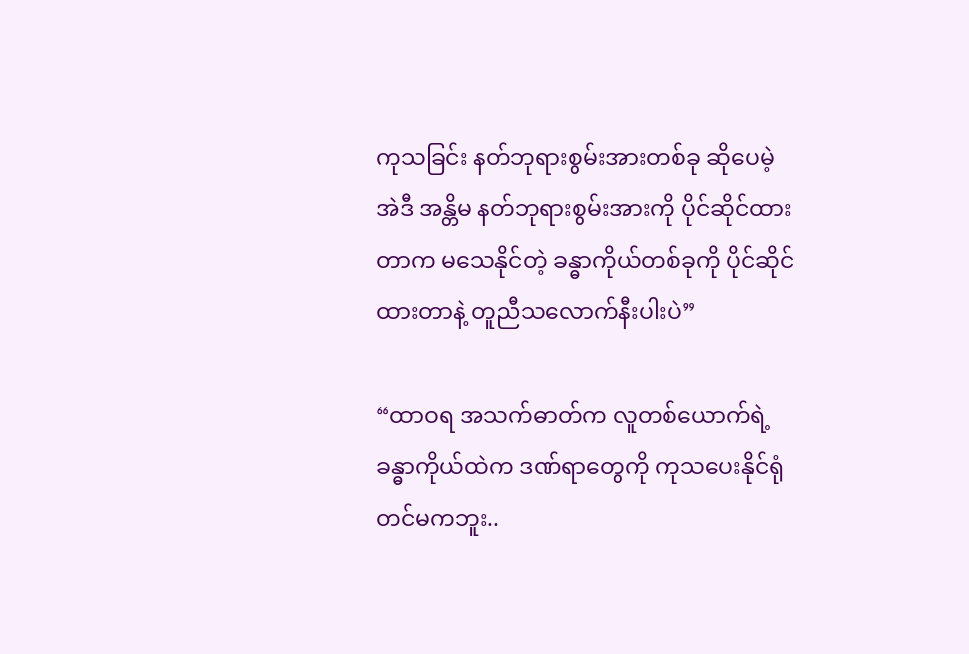ကုသခြင်း နတ်ဘုရားစွမ်းအားတစ်ခု ဆိုပေမဲ့ အဲဒီ အန္တိမ နတ်ဘုရားစွမ်းအားကို ပိုင်ဆိုင်ထားတာက မသေနိုင်တဲ့ ခန္ဓာကိုယ်တစ်ခုကို ပိုင်ဆိုင်ထားတာနဲ့ တူညီသလောက်နီးပါးပဲ”

“ထာဝရ အသက်ဓာတ်က လူတစ်ယောက်ရဲ့ ခန္ဓာကိုယ်ထဲက ဒဏ်ရာတွေကို ကုသပေးနိုင်ရုံတင်မကဘူး..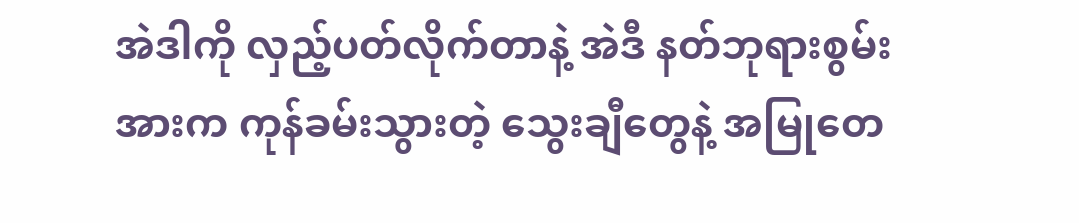အဲဒါကို လှည့်ပတ်လိုက်တာနဲ့ အဲဒီ နတ်ဘုရားစွမ်းအားက ကုန်ခမ်းသွားတဲ့ သွေးချီတွေနဲ့ အမြုတေ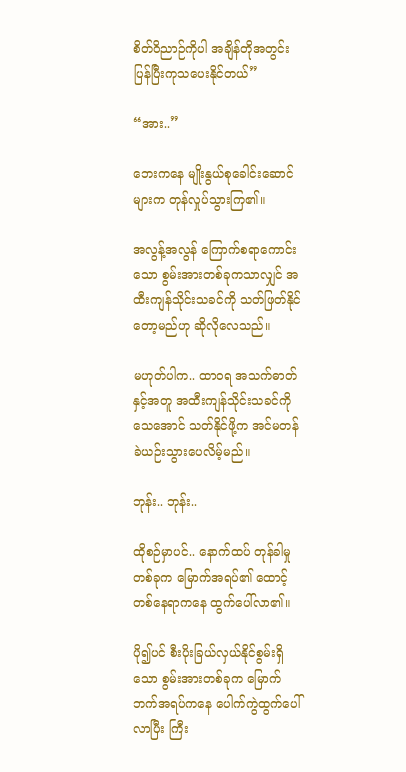စိတ်ဝိညာဉ်ကိုပါ အချိန်တိုအတွင်း ပြန်ပြီးကုသပေးနိုင်တယ်”

“အား..”

ဘေးကနေ မျိုးနွယ်စုခေါင်းဆောင်များက တုန်လှုပ်သွားကြ၏။

အလွန့်အလွန် ကြောက်စရာကောင်းသော စွမ်းအားတစ်ခုကသာလျှင် အထီးကျန်သိုင်းသခင်ကို သတ်ဖြတ်နိုင်တော့မည်ဟု ဆိုလိုလေသည်။

မဟုတ်ပါက.. ထာဝရ အသက်ဓာတ်နှင့်အတူ အထီးကျန်သိုင်းသခင်ကို သေအောင် သတ်နိုင်ဖို့က အင်မတန် ခဲယဉ်းသွားပေလိမ့်မည်။

ဘုန်း.. ဘုန်း..

ထိုစဉ်မှာပင်.. နောက်ထပ် တုန်ခါမှုတစ်ခုက မြောက်အရပ်၏ ထောင့်တစ်နေရာကနေ ထွက်ပေါ်လာ၏။

ပို၍ပင် စီးပိုးခြယ်လှယ်နိုင်စွမ်းရှိသော စွမ်းအားတစ်ခုက မြောက်ဘက်အရပ်ကနေ ပေါက်ကွဲထွက်ပေါ်လာပြီး ကြီး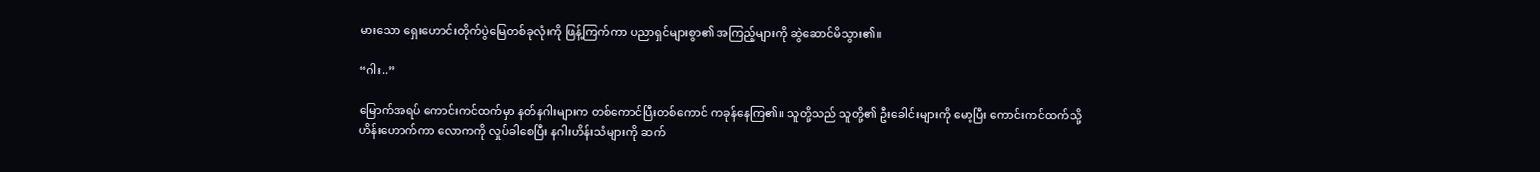မားသော ရှေးဟောင်းတိုက်ပွဲမြေတစ်ခုလုံးကို ဖြန့်ကြက်ကာ ပညာရှင်များစွာ၏ အကြည့်များကို ဆွဲဆောင်မိသွား၏။

“ဂါး..”

မြောက်အရပ် ကောင်းကင်ထက်မှာ နတ်နဂါးများက တစ်ကောင်ပြီးတစ်ကောင် ကခုန်နေကြ၏။ သူတို့သည် သူတို့၏ ဦးခေါင်းများကို မော့ပြီး ကောင်းကင်ထက်သို့ ဟိန်းဟောက်ကာ လောကကို လှုပ်ခါစေပြီး နဂါးဟိန်းသံများကို ဆက်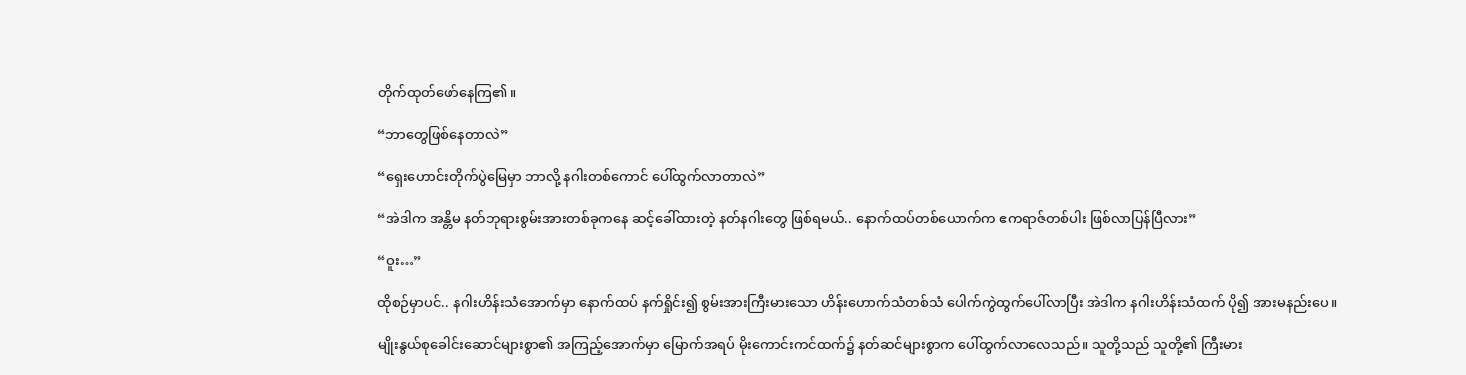တိုက်ထုတ်ဖော်နေကြ၏။

“ဘာတွေဖြစ်နေတာလဲ”

“ရှေးဟောင်းတိုက်ပွဲမြေမှာ ဘာလို့ နဂါးတစ်ကောင် ပေါ်ထွက်လာတာလဲ”

“အဲဒါက အန္တိမ နတ်ဘုရားစွမ်းအားတစ်ခုကနေ ဆင့်ခေါ်ထားတဲ့ နတ်နဂါးတွေ ဖြစ်ရမယ်.. နောက်ထပ်တစ်ယောက်က ဧကရာဇ်တစ်ပါး ဖြစ်လာပြန်ပြီလား”

“ဝူး…”

ထိုစဉ်မှာပင်.. နဂါးဟိန်းသံအောက်မှာ နောက်ထပ် နက်ရှိုင်း၍ စွမ်းအားကြီးမားသော ဟိန်းဟောက်သံတစ်သံ ပေါက်ကွဲထွက်ပေါ်လာပြီး အဲဒါက နဂါးဟိန်းသံထက် ပို၍ အားမနည်းပေ။

မျိုးနွယ်စုခေါင်းဆောင်များစွာ၏ အကြည့်အောက်မှာ မြောက်အရပ် မိုးကောင်းကင်ထက်၌ နတ်ဆင်များစွာက ပေါ်ထွက်လာလေသည်။ သူတို့သည် သူတို့၏ ကြီးမား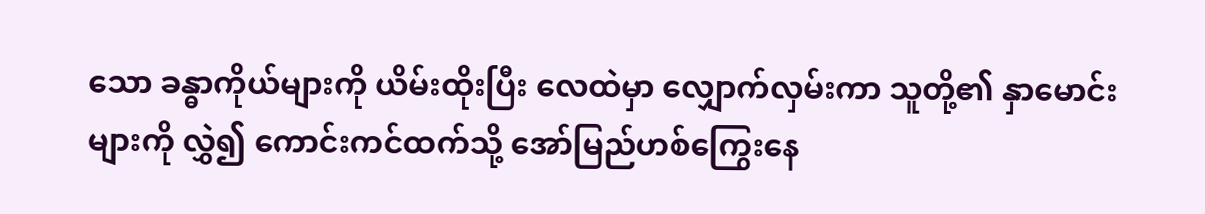သော ခန္ဓာကိုယ်များကို ယိမ်းထိုးပြီး လေထဲမှာ လျှောက်လှမ်းကာ သူတို့၏ နှာမောင်းများကို လွှဲ၍ ကောင်းကင်ထက်သို့ အော်မြည်ဟစ်ကြွေးနေ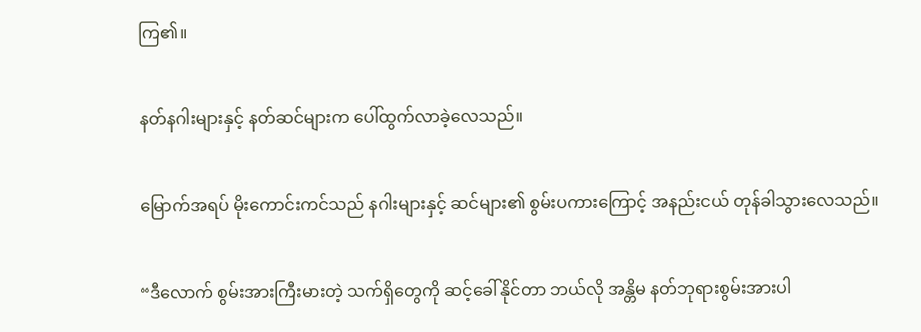ကြ၏။

နတ်နဂါးများနှင့် နတ်ဆင်များက ပေါ်ထွက်လာခဲ့လေသည်။

မြောက်အရပ် မိုးကောင်းကင်သည် နဂါးများနှင့် ဆင်များ၏ စွမ်းပကားကြောင့် အနည်းငယ် တုန်ခါသွားလေသည်။

“ဒီလောက် စွမ်းအားကြီးမားတဲ့ သက်ရှိတွေကို ဆင့်ခေါ်နိုင်တာ ဘယ်လို အန္တိမ နတ်ဘုရားစွမ်းအားပါ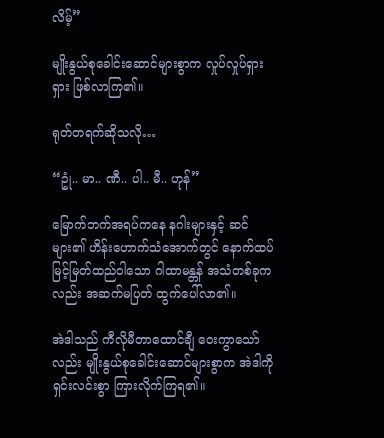လိမ့်”

မျိုးနွယ်စုခေါင်းဆောင်များစွာက လှုပ်လှုပ်ရှားရှား ဖြစ်လာကြ၏။

ရုတ်တရက်ဆိုသလို…

“ဥုံ.. မာ.. ဏီ.. ပါ.. မီ.. ဟုန်”

မြောက်ဘက်အရပ်ကနေ နဂါးများနှင့် ဆင်များ၏ ဟိန်းဟောက်သံအောက်တွင် နောက်ထပ် မြင့်မြတ်ထည်ဝါသော ဂါထာမန္တန် အသံတစ်ခုကလည်း အဆက်မပြတ် ထွက်ပေါ်လာ၏။

အဲဒါသည် ကီလိုမီတာထောင်ချီ ဝေးကွာသော်လည်း မျိုးနွယ်စုခေါင်းဆောင်များစွာက အဲဒါကို ရှင်းလင်းစွာ ကြားလိုက်ကြရ၏။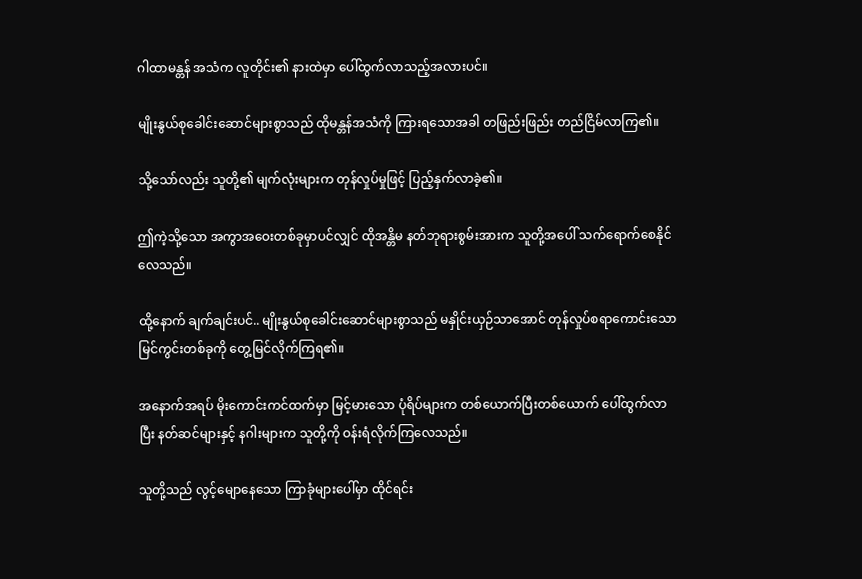ဂါထာမန္တန် အသံက လူတိုင်း၏ နားထဲမှာ ပေါ်ထွက်လာသည့်အလားပင်။

မျိုးနွယ်စုခေါင်းဆောင်များစွာသည် ထိုမန္တန်အသံကို ကြားရသောအခါ တဖြည်းဖြည်း တည်ငြိမ်လာကြ၏။

သို့သော်လည်း သူတို့၏ မျက်လုံးများက တုန်လှုပ်မှုဖြင့် ပြည့်နှက်လာခဲ့၏။

ဤကဲ့သို့သော အကွာအဝေးတစ်ခုမှာပင်လျှင် ထိုအန္တိမ နတ်ဘုရားစွမ်းအားက သူတို့အပေါ် သက်ရောက်စေနိုင်လေသည်။

ထို့နောက် ချက်ချင်းပင်.. မျိုးနွယ်စုခေါင်းဆောင်များစွာသည် မနှိုင်းယှဉ်သာအောင် တုန်လှုပ်စရာကောင်းသော မြင်ကွင်းတစ်ခုကို တွေ့မြင်လိုက်ကြရ၏။

အနောက်အရပ် မိုးကောင်းကင်ထက်မှာ မြင့်မားသော ပုံရိပ်များက တစ်ယောက်ပြီးတစ်ယောက် ပေါ်ထွက်လာပြီး နတ်ဆင်များနှင့် နဂါးများက သူတို့ကို ဝန်းရံလိုက်ကြလေသည်။

သူတို့သည် လွင့်မျောနေသော ကြာခုံများပေါ်မှာ ထိုင်ရင်း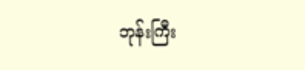ဘုန်းကြီး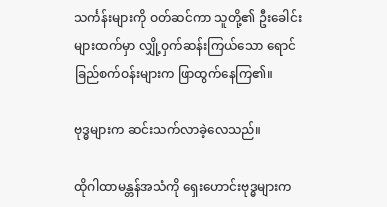သင်္ကန်းများကို ဝတ်ဆင်ကာ သူတို့၏ ဦးခေါင်းများထက်မှာ လျှို့ဝှက်ဆန်းကြယ်သော ရောင်ခြည်စက်ဝန်းများက ဖြာထွက်နေကြ၏။

ဗုဒ္ဓများက ဆင်းသက်လာခဲ့လေသည်။

ထိုဂါထာမန္တန်အသံကို ရှေးဟောင်းဗုဒ္ဓများက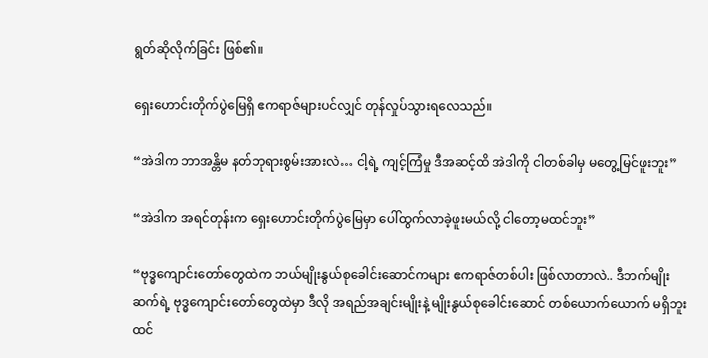ရွတ်ဆိုလိုက်ခြင်း ဖြစ်၏။

ရှေးဟောင်းတိုက်ပွဲမြေရှိ ဧကရာဇ်များပင်လျှင် တုန်လှုပ်သွားရလေသည်။

“အဲဒါက ဘာအန္တိမ နတ်ဘုရားစွမ်းအားလဲ… ငါ့ရဲ့ ကျင့်ကြံမှု ဒီအဆင့်ထိ အဲဒါကို ငါတစ်ခါမှ မတွေ့မြင်ဖူးဘူး”

“အဲဒါက အရင်တုန်းက ရှေးဟောင်းတိုက်ပွဲမြေမှာ ပေါ်ထွက်လာခဲ့ဖူးမယ်လို့ ငါတော့မထင်ဘူး”

“ဗုဒ္ဓကျောင်းတော်တွေထဲက ဘယ်မျိုးနွယ်စုခေါင်းဆောင်ကများ ဧကရာဇ်တစ်ပါး ဖြစ်လာတာလဲ.. ဒီဘက်မျိုးဆက်ရဲ့ ဗုဒ္ဓကျောင်းတော်တွေထဲမှာ ဒီလို အရည်အချင်းမျိုးနဲ့ မျိုးနွယ်စုခေါင်းဆောင် တစ်ယောက်ယောက် မရှိဘူး ထင်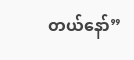တယ်နော်”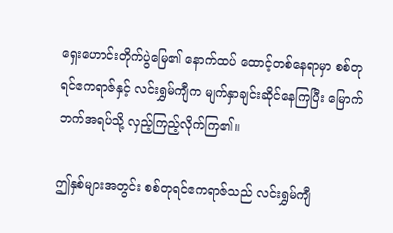ရှေးဟောင်းတိုက်ပွဲမြေ၏ နောက်ထပ် ထောင့်တစ်နေရာမှာ စစ်တုရင်ဧကရာဇ်နှင့် လင်းရွှမ်ကျီက မျက်နှာချင်းဆိုင်နေကြပြီး မြောက်ဘက်အရပ်သို့ လှည့်ကြည့်လိုက်ကြ၏။

ဤနှစ်များအတွင်း စစ်တုရင်ဧကရာဇ်သည် လင်းရွှမ်ကျီ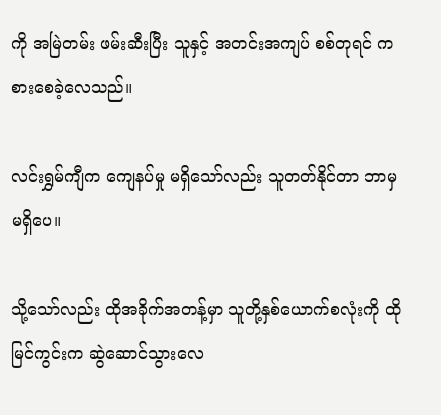ကို အမြဲတမ်း ဖမ်းဆီးပြီး သူနှင့် အတင်းအကျပ် စစ်တုရင် ကစားစေခဲ့လေသည်။

လင်းရွှမ်ကျီက ကျေနပ်မှု မရှိသော်လည်း သူတတ်နိုင်တာ ဘာမှ မရှိပေ။

သို့သော်လည်း ထိုအခိုက်အတန့်မှာ သူတို့နှစ်ယောက်စလုံးကို ထိုမြင်ကွင်းက ဆွဲဆောင်သွားလေ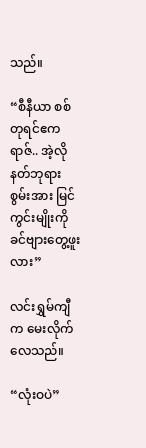သည်။

“စီနီယာ စစ်တုရင်ဧကရာဇ်.. အဲ့လို နတ်ဘုရားစွမ်းအား မြင်ကွင်းမျိုးကို ခင်ဗျားတွေ့ဖူးလား”

လင်းရွှမ်ကျီက မေးလိုက်လေသည်။

“လုံးဝပဲ”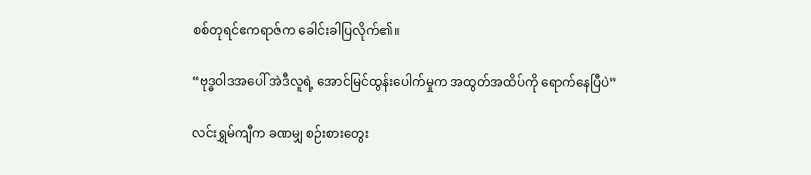စစ်တုရင်ဧကရာဇ်က ခေါင်းခါပြလိုက်၏။

“ဗုဒ္ဓဝါဒအပေါ် အဲဒီလူရဲ့ အောင်မြင်ထွန်းပေါက်မှုက အထွတ်အထိပ်ကို ရောက်နေပြီပဲ”

လင်းရွှမ်ကျီက ခဏမျှ စဉ်းစားတွေး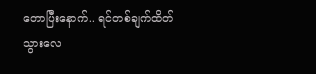တောပြီးနောက်.. ရင်တစ်ချက်ထိတ်သွားလေ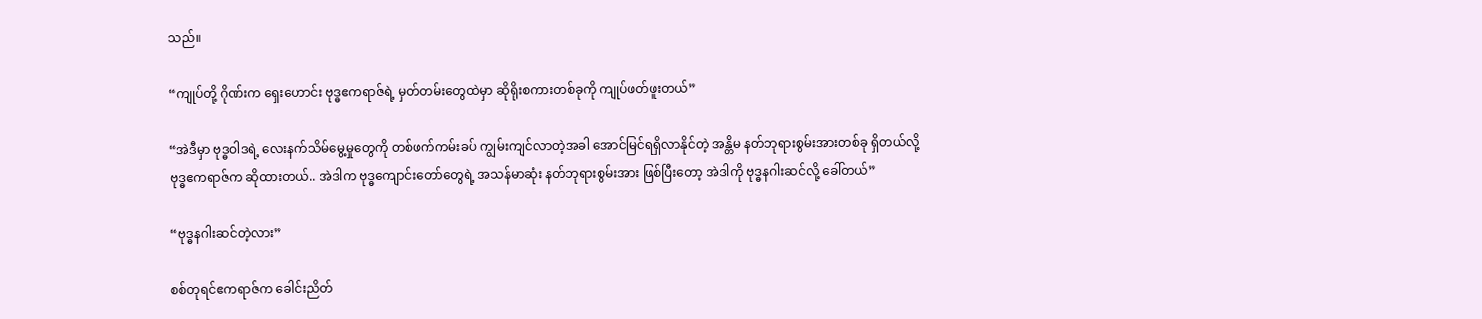သည်။

“ကျုပ်တို့ ဂိုဏ်းက ရှေးဟောင်း ဗုဒ္ဓဧကရာဇ်ရဲ့ မှတ်တမ်းတွေထဲမှာ ဆိုရိုးစကားတစ်ခုကို ကျုပ်ဖတ်ဖူးတယ်”

“အဲဒီမှာ ဗုဒ္ဓဝါဒရဲ့ လေးနက်သိမ်မွေ့မှုတွေကို တစ်ဖက်ကမ်းခပ် ကျွမ်းကျင်လာတဲ့အခါ အောင်မြင်ရရှိလာနိုင်တဲ့ အန္တိမ နတ်ဘုရားစွမ်းအားတစ်ခု ရှိတယ်လို့ ဗုဒ္ဓဧကရာဇ်က ဆိုထားတယ်.. အဲဒါက ဗုဒ္ဓကျောင်းတော်တွေရဲ့ အသန်မာဆုံး နတ်ဘုရားစွမ်းအား ဖြစ်ပြီးတော့ အဲဒါကို ဗုဒ္ဓနဂါးဆင်လို့ ခေါ်တယ်”

“ဗုဒ္ဓနဂါးဆင်တဲ့လား”

စစ်တုရင်ဧကရာဇ်က ခေါင်းညိတ်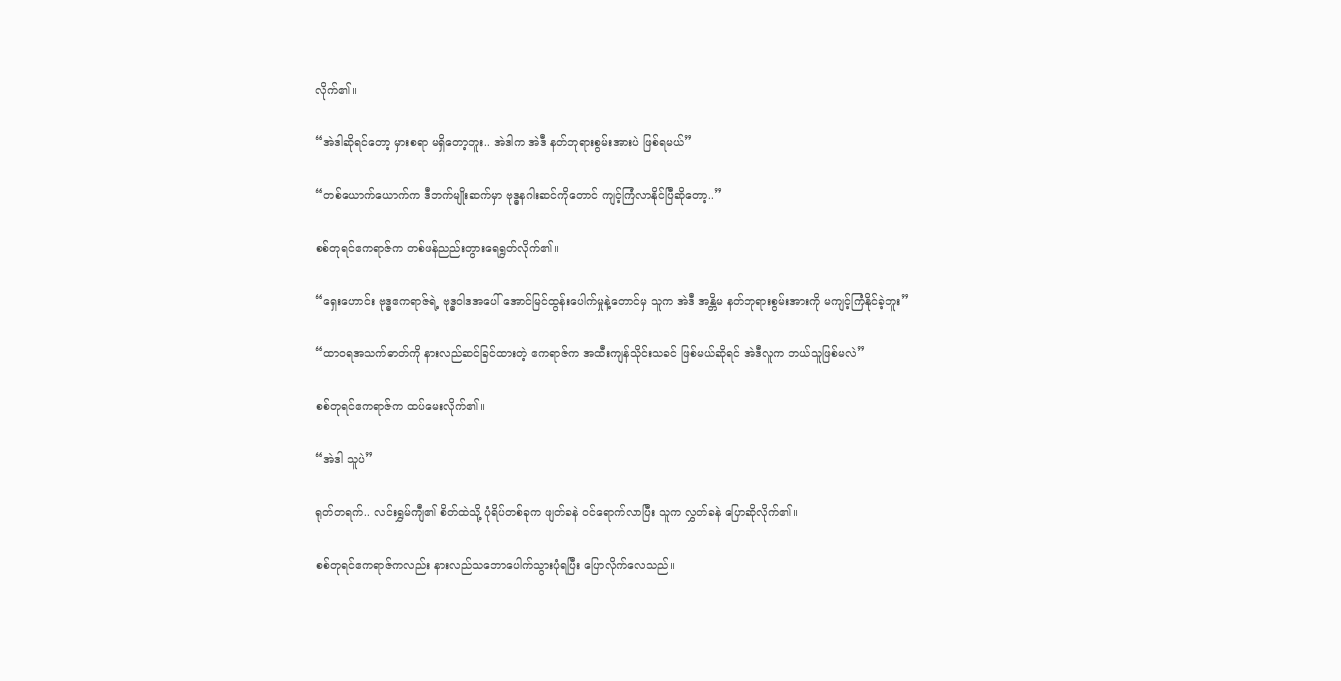လိုက်၏။

“အဲဒါဆိုရင်တော့ မှားစရာ မရှိတော့ဘူး.. အဲဒါက အဲဒီ နတ်ဘုရားစွမ်းအားပဲ ဖြစ်ရမယ်”

“တစ်ယောက်ယောက်က ဒီဘက်မျိုးဆက်မှာ ဗုဒ္ဓနဂါးဆင်ကိုတောင် ကျင့်ကြံလာနိုင်ပြီဆိုတော့..”

စစ်တုရင်ဧကရာဇ်က တစ်ဖန်ညည်းတွားရေရွတ်လိုက်၏။

“ရှေးဟောင်း ဗုဒ္ဓဧကရာဇ်ရဲ့ ဗုဒ္ဓဝါဒအပေါ် အောင်မြင်ထွန်းပေါက်မှုနဲ့တောင်မှ သူက အဲဒီ အန္တိမ နတ်ဘုရားစွမ်းအားကို မကျင့်ကြံနိုင်ခဲ့ဘူး”

“ထာဝရအသက်ဓာတ်ကို နားလည်ဆင်ခြင်ထားတဲ့ ဧကရာဇ်က အထီးကျန်သိုင်းသခင် ဖြစ်မယ်ဆိုရင် အဲဒီလူက ဘယ်သူဖြစ်မလဲ”

စစ်တုရင်ဧကရာဇ်က ထပ်မေးလိုက်၏။

“အဲဒါ သူပဲ”

ရုတ်တရက်.. လင်းရွှမ်ကျီ၏ စိတ်ထဲသို့ ပုံရိပ်တစ်ခုက ဖျတ်ခနဲ ဝင်ရောက်လာပြီး သူက လွှတ်ခနဲ ပြောဆိုလိုက်၏။

စစ်တုရင်ဧကရာဇ်ကလည်း နားလည်သဘောပေါက်သွားပုံရပြီး ပြောလိုက်လေသည်။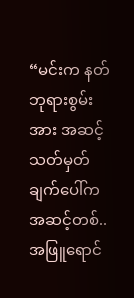“မင်းက နတ်ဘုရားစွမ်းအား အဆင့်သတ်မှတ်ချက်ပေါ်က အဆင့်တစ်.. အဖြူရောင်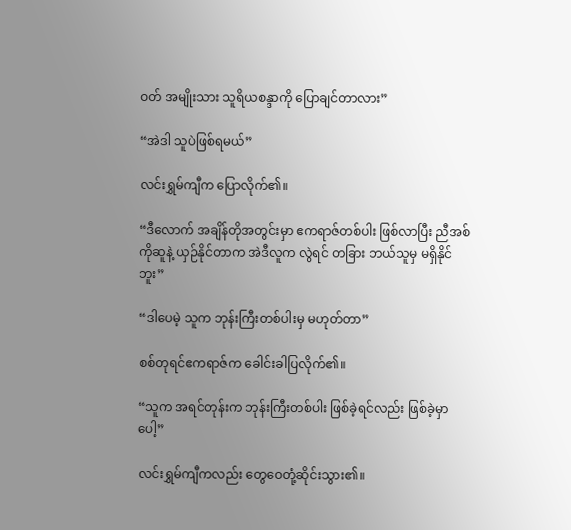ဝတ် အမျိုးသား သူရိယစန္ဒာကို ပြောချင်တာလား”

“အဲဒါ သူပဲဖြစ်ရမယ်”

လင်းရွှမ်ကျီက ပြောလိုက်၏။

“ဒီလောက် အချိန်တိုအတွင်းမှာ ဧကရာဇ်တစ်ပါး ဖြစ်လာပြီး ညီအစ်ကိုဆူနဲ့ ယှဉ်နိုင်တာက အဲဒီလူက လွဲရင် တခြား ဘယ်သူမှ မရှိနိုင်ဘူး”

“ဒါပေမဲ့ သူက ဘုန်းကြီးတစ်ပါးမှ မဟုတ်တာ”

စစ်တုရင်ဧကရာဇ်က ခေါင်းခါပြလိုက်၏။

“သူက အရင်တုန်းက ဘုန်းကြီးတစ်ပါး ဖြစ်ခဲ့ရင်လည်း ဖြစ်ခဲ့မှာပေါ့”

လင်းရွှမ်ကျီကလည်း တွေဝေတုံ့ဆိုင်းသွား၏။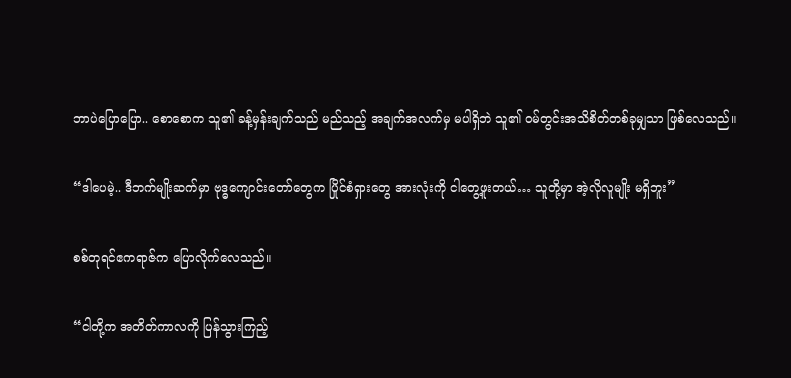ဘာပဲပြောပြော.. စောစောက သူ၏ ခန့်မှန်းချက်သည် မည်သည့် အချက်အလက်မှ မပါရှိဘဲ သူ၏ ဝမ်တွင်းအသိစိတ်တစ်ခုမျှသာ ဖြစ်လေသည်။

“ဒါပေမဲ့.. ဒီဘက်မျိုးဆက်မှာ ဗုဒ္ဓကျောင်းတော်တွေက ပြိုင်စံရှားတွေ အားလုံးကို ငါတွေ့ဖူးတယ်… သူတို့မှာ အဲ့လိုလူမျိုး မရှိဘူး”

စစ်တုရင်ဧကရာဇ်က ပြောလိုက်လေသည်။

“ငါတို့က အတိတ်ကာလကို ပြန်သွားကြည့်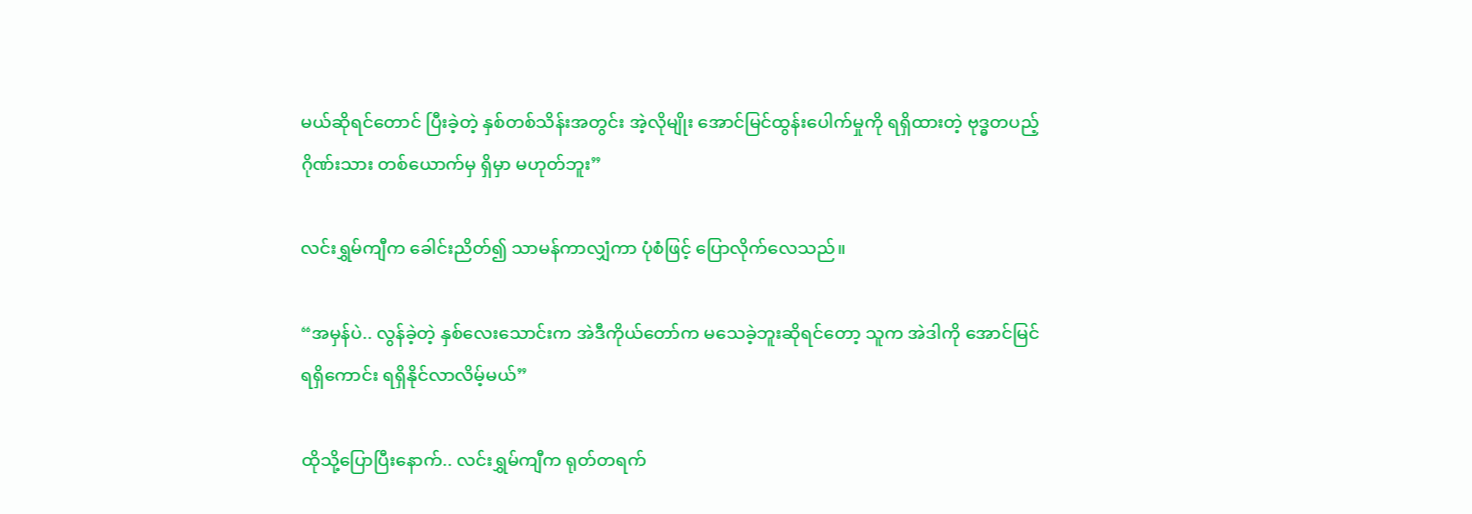မယ်ဆိုရင်တောင် ပြီးခဲ့တဲ့ နှစ်တစ်သိန်းအတွင်း အဲ့လိုမျိုး အောင်မြင်ထွန်းပေါက်မှုကို ရရှိထားတဲ့ ဗုဒ္ဓတပည့်ဂိုဏ်းသား တစ်ယောက်မှ ရှိမှာ မဟုတ်ဘူး”

လင်းရွှမ်ကျီက ခေါင်းညိတ်၍ သာမန်ကာလျှံကာ ပုံစံဖြင့် ပြောလိုက်လေသည်။

“အမှန်ပဲ.. လွန်ခဲ့တဲ့ နှစ်လေးသောင်းက အဲဒီကိုယ်တော်က မသေခဲ့ဘူးဆိုရင်တော့ သူက အဲဒါကို အောင်မြင်ရရှိကောင်း ရရှိနိုင်လာလိမ့်မယ်”

ထိုသို့ပြောပြီးနောက်.. လင်းရွှမ်ကျီက ရုတ်တရက်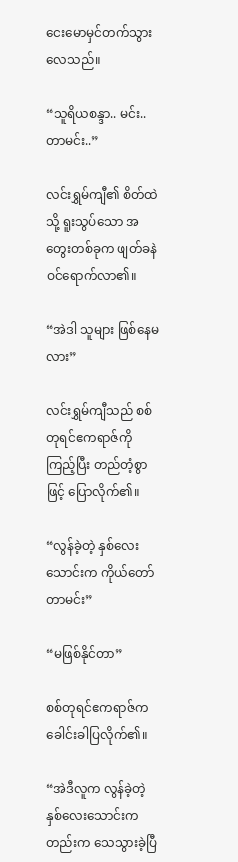ငေးမောမှင်တက်သွားလေသည်။

“သူရိယစန္ဒာ.. မင်း.. တာမင်း..”

လင်းရွှမ်ကျီ၏ စိတ်ထဲသို့ ရူးသွပ်သော အတွေးတစ်ခုက ဖျတ်ခနဲ ဝင်ရောက်လာ၏။

“အဲဒါ သူများ ဖြစ်နေမလား”

လင်းရွှမ်ကျီသည် စစ်တုရင်ဧကရာဇ်ကို ကြည့်ပြီး တည်တံ့စွာဖြင့် ပြောလိုက်၏။

“လွန်ခဲ့တဲ့ နှစ်လေးသောင်းက ကိုယ်တော်တာမင်း”

“မဖြစ်နိုင်တာ”

စစ်တုရင်ဧကရာဇ်က ခေါင်းခါပြလိုက်၏။

“အဲဒီလူက လွန်ခဲ့တဲ့ နှစ်လေးသောင်းကတည်းက သေသွားခဲ့ပြီ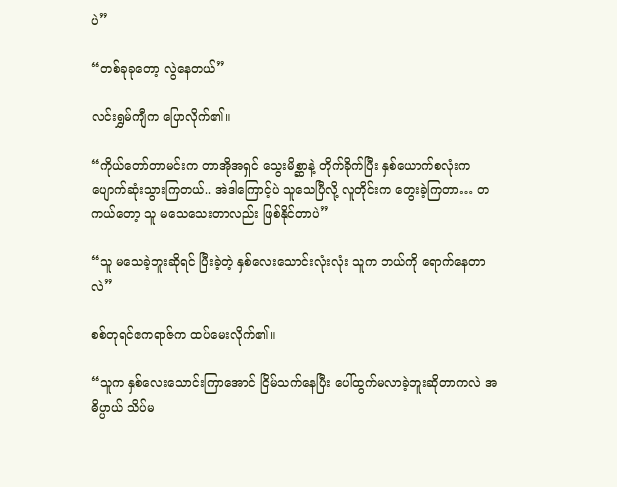ပဲ”

“တစ်ခုခုတော့ လွဲနေတယ်”

လင်းရွှမ်ကျီက ပြောလိုက်၏။

“ကိုယ်တော်တာမင်းက တာအိုအရှင် သွေးမိစ္ဆာနဲ့ တိုက်ခိုက်ပြီး နှစ်ယောက်စလုံးက ပျောက်ဆုံးသွားကြတယ်.. အဲဒါကြောင့်ပဲ သူသေပြီလို့ လူတိုင်းက တွေးခဲ့ကြတာ… တကယ်တော့ သူ မသေသေးတာလည်း ဖြစ်နိုင်တာပဲ”

“သူ မသေခဲ့ဘူးဆိုရင် ပြီးခဲ့တဲ့ နှစ်လေးသောင်းလုံးလုံး သူက ဘယ်ကို ရောက်နေတာလဲ”

စစ်တုရင်ဧကရာဇ်က ထပ်မေးလိုက်၏။

“သူက နှစ်လေးသောင်းကြာအောင် ငြိမ်သက်နေပြီး ပေါ်ထွက်မလာခဲ့ဘူးဆိုတာကလဲ အဓိပ္ပာယ် သိပ်မ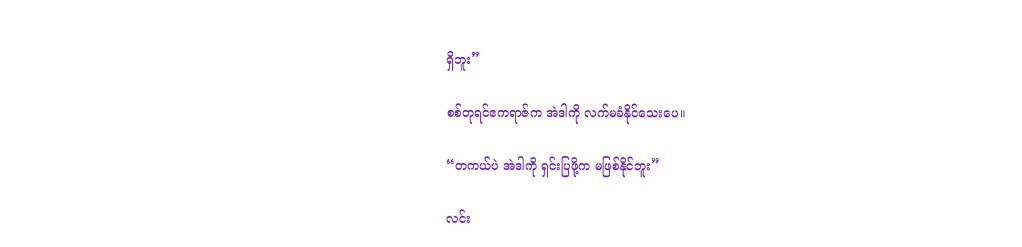ရှိဘူး”

စစ်တုရင်ဧကရာဇ်က အဲဒါကို လက်မခံနိုင်သေးပေ။

“တကယ်ပဲ အဲဒါကို ရှင်းပြဖို့က မဖြစ်နိုင်ဘူး”

လင်း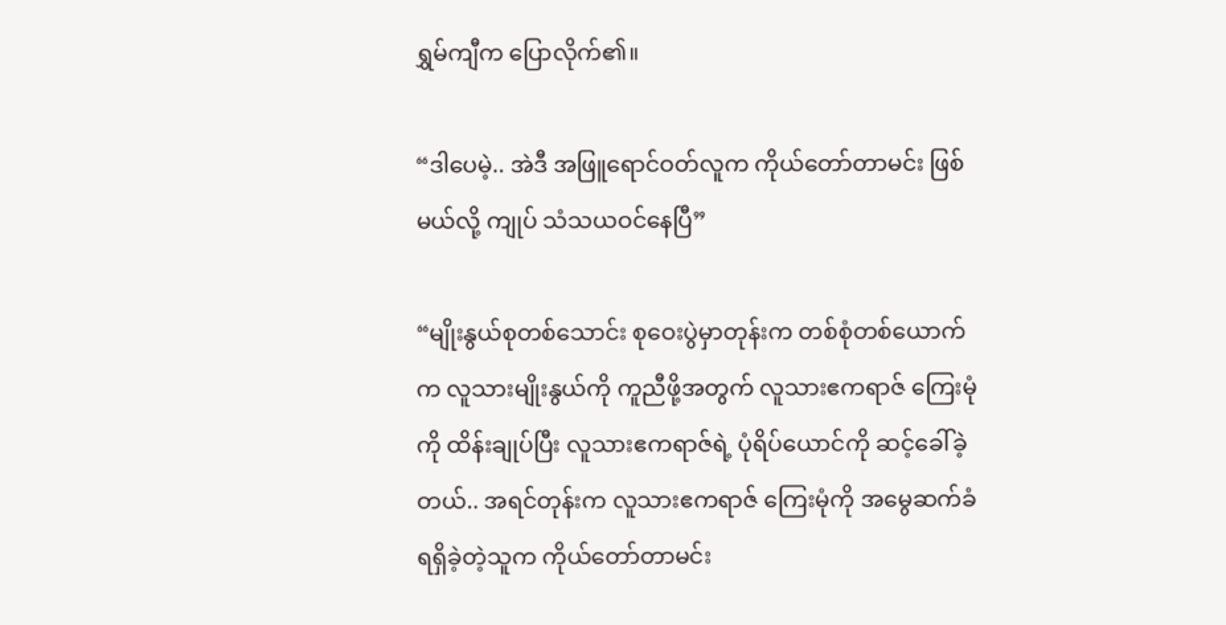ရွှမ်ကျီက ပြောလိုက်၏။

“ဒါပေမဲ့.. အဲဒီ အဖြူရောင်ဝတ်လူက ကိုယ်တော်တာမင်း ဖြစ်မယ်လို့ ကျုပ် သံသယဝင်နေပြီ”

“မျိုးနွယ်စုတစ်သောင်း စုဝေးပွဲမှာတုန်းက တစ်စုံတစ်ယောက်က လူသားမျိုးနွယ်ကို ကူညီဖို့အတွက် လူသားဧကရာဇ် ကြေးမုံကို ထိန်းချုပ်ပြီး လူသားဧကရာဇ်ရဲ့ ပုံရိပ်ယောင်ကို ဆင့်ခေါ်ခဲ့တယ်.. အရင်တုန်းက လူသားဧကရာဇ် ကြေးမုံကို အမွေဆက်ခံရရှိခဲ့တဲ့သူက ကိုယ်တော်တာမင်း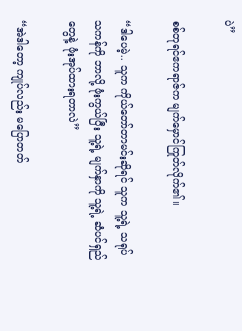ပဲ”

စစ်တုရင်ဧကရာဇ်က မျက်မှောင်ကြုတ်လိုက်၏။

“ဒါပေမဲ့.. သူက ကိုယ်တော်တာမင်းဆိုရင် သူက သူ့ရဲ့ သရုပ်သကန်ကို ဘာလို့ ဖုံးကွယ်ပြီး သူ့ရဲ့ မျက်နှာကို သူ့ရဲ့ ဆံပင်ရှည်တွေနဲ့ ဖုံးအုပ်ထားရတာလဲ”

“အဲဒါတော့ ကျုပ်လည်း မပြောတတ်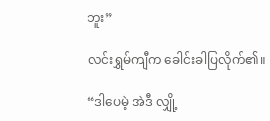ဘူး”

လင်းရွှမ်ကျီက ခေါင်းခါပြလိုက်၏။

“ဒါပေမဲ့ အဲဒီ လျှို့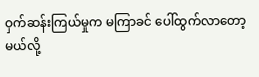ဝှက်ဆန်းကြယ်မှုက မကြာခင် ပေါ်ထွက်လာတော့မယ်လို့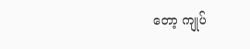တော့ ကျုပ်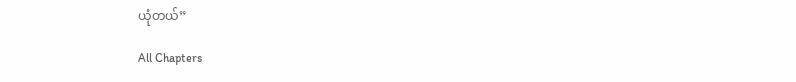ယုံတယ်”

All Chapters